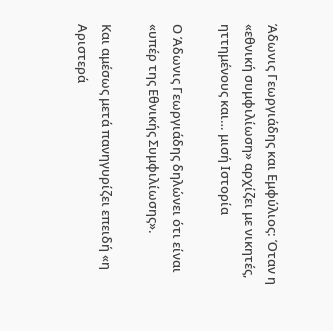Άδωνις Γεωργιάδης και Εμφύλιος: Όταν η «εθνική συμφιλίωση» αρχίζει με νικητές, ηττημένους και… μισή Ιστορία

Ο Άδωνις Γεωργιάδης δηλώνει ότι είναι «υπέρ της Εθνικής Συμφιλίωσης».

Και αμέσως μετά πανηγυρίζει επειδή «η Αριστερά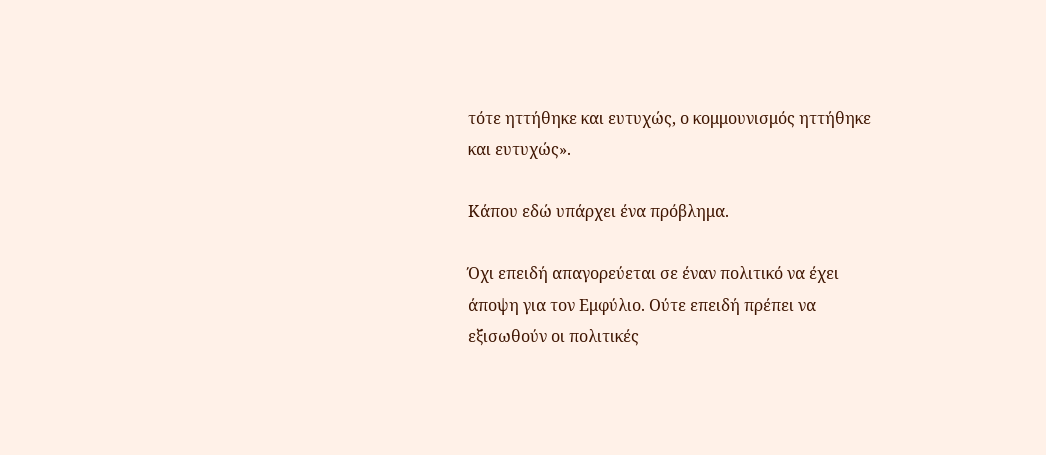τότε ηττήθηκε και ευτυχώς, ο κομμουνισμός ηττήθηκε και ευτυχώς».

Κάπου εδώ υπάρχει ένα πρόβλημα.

Όχι επειδή απαγορεύεται σε έναν πολιτικό να έχει άποψη για τον Εμφύλιο. Ούτε επειδή πρέπει να εξισωθούν οι πολιτικές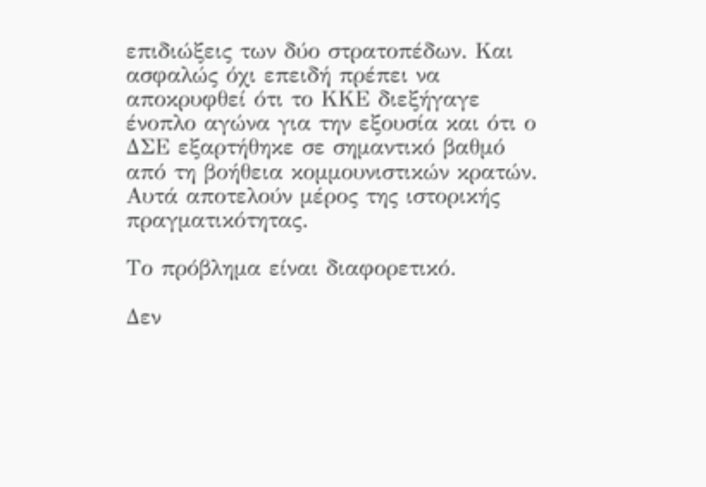επιδιώξεις των δύο στρατοπέδων. Και ασφαλώς όχι επειδή πρέπει να αποκρυφθεί ότι το ΚΚΕ διεξήγαγε ένοπλο αγώνα για την εξουσία και ότι ο ΔΣΕ εξαρτήθηκε σε σημαντικό βαθμό από τη βοήθεια κομμουνιστικών κρατών. Αυτά αποτελούν μέρος της ιστορικής πραγματικότητας.

Το πρόβλημα είναι διαφορετικό.

Δεν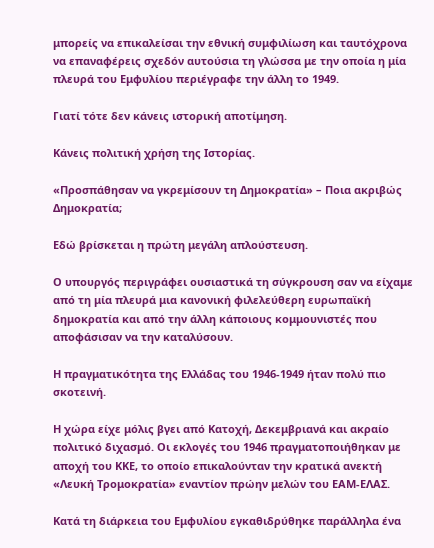μπορείς να επικαλείσαι την εθνική συμφιλίωση και ταυτόχρονα να επαναφέρεις σχεδόν αυτούσια τη γλώσσα με την οποία η μία πλευρά του Εμφυλίου περιέγραφε την άλλη το 1949.

Γιατί τότε δεν κάνεις ιστορική αποτίμηση.

Κάνεις πολιτική χρήση της Ιστορίας.

«Προσπάθησαν να γκρεμίσουν τη Δημοκρατία» – Ποια ακριβώς Δημοκρατία;

Εδώ βρίσκεται η πρώτη μεγάλη απλούστευση.

Ο υπουργός περιγράφει ουσιαστικά τη σύγκρουση σαν να είχαμε από τη μία πλευρά μια κανονική φιλελεύθερη ευρωπαϊκή δημοκρατία και από την άλλη κάποιους κομμουνιστές που αποφάσισαν να την καταλύσουν.

Η πραγματικότητα της Ελλάδας του 1946-1949 ήταν πολύ πιο σκοτεινή.

Η χώρα είχε μόλις βγει από Κατοχή, Δεκεμβριανά και ακραίο πολιτικό διχασμό. Οι εκλογές του 1946 πραγματοποιήθηκαν με αποχή του ΚΚΕ, το οποίο επικαλούνταν την κρατικά ανεκτή «Λευκή Τρομοκρατία» εναντίον πρώην μελών του ΕΑΜ-ΕΛΑΣ.

Κατά τη διάρκεια του Εμφυλίου εγκαθιδρύθηκε παράλληλα ένα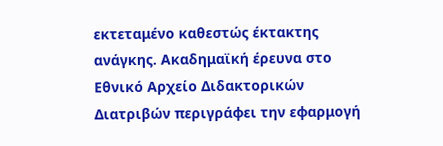εκτεταμένο καθεστώς έκτακτης ανάγκης. Ακαδημαϊκή έρευνα στο Εθνικό Αρχείο Διδακτορικών Διατριβών περιγράφει την εφαρμογή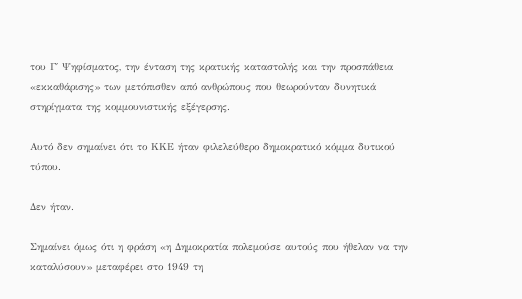του Γ΄ Ψηφίσματος, την ένταση της κρατικής καταστολής και την προσπάθεια «εκκαθάρισης» των μετόπισθεν από ανθρώπους που θεωρούνταν δυνητικά στηρίγματα της κομμουνιστικής εξέγερσης.

Αυτό δεν σημαίνει ότι το ΚΚΕ ήταν φιλελεύθερο δημοκρατικό κόμμα δυτικού τύπου.

Δεν ήταν.

Σημαίνει όμως ότι η φράση «η Δημοκρατία πολεμούσε αυτούς που ήθελαν να την καταλύσουν» μεταφέρει στο 1949 τη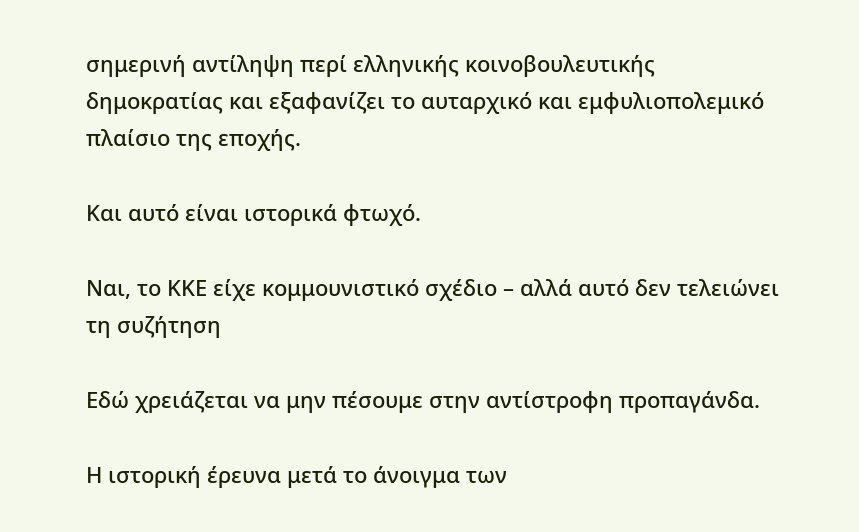σημερινή αντίληψη περί ελληνικής κοινοβουλευτικής δημοκρατίας και εξαφανίζει το αυταρχικό και εμφυλιοπολεμικό πλαίσιο της εποχής.

Και αυτό είναι ιστορικά φτωχό.

Ναι, το ΚΚΕ είχε κομμουνιστικό σχέδιο – αλλά αυτό δεν τελειώνει τη συζήτηση

Εδώ χρειάζεται να μην πέσουμε στην αντίστροφη προπαγάνδα.

Η ιστορική έρευνα μετά το άνοιγμα των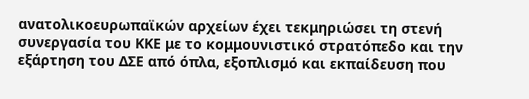ανατολικοευρωπαϊκών αρχείων έχει τεκμηριώσει τη στενή συνεργασία του ΚΚΕ με το κομμουνιστικό στρατόπεδο και την εξάρτηση του ΔΣΕ από όπλα, εξοπλισμό και εκπαίδευση που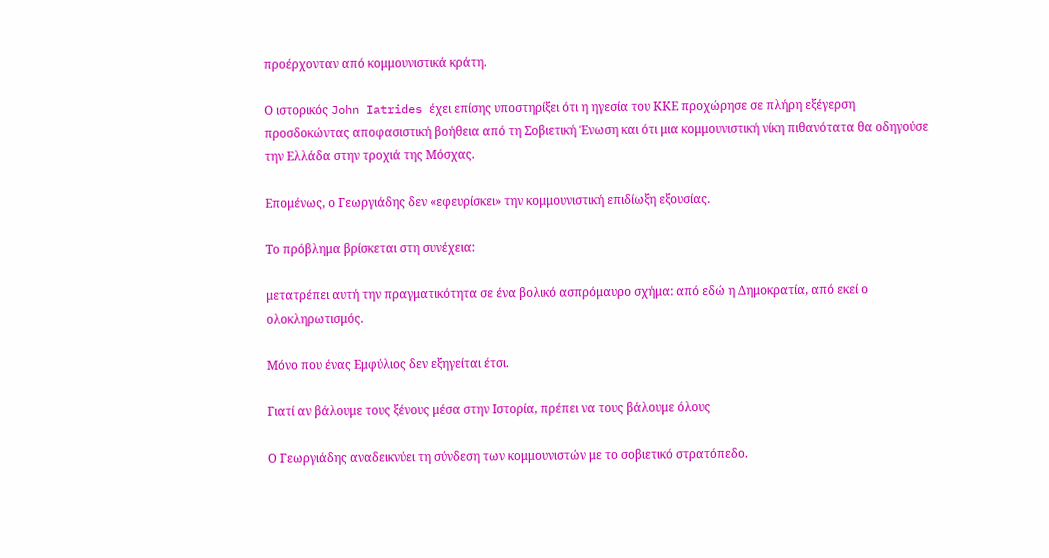προέρχονταν από κομμουνιστικά κράτη.

Ο ιστορικός John Iatrides έχει επίσης υποστηρίξει ότι η ηγεσία του ΚΚΕ προχώρησε σε πλήρη εξέγερση προσδοκώντας αποφασιστική βοήθεια από τη Σοβιετική Ένωση και ότι μια κομμουνιστική νίκη πιθανότατα θα οδηγούσε την Ελλάδα στην τροχιά της Μόσχας.

Επομένως, ο Γεωργιάδης δεν «εφευρίσκει» την κομμουνιστική επιδίωξη εξουσίας.

Το πρόβλημα βρίσκεται στη συνέχεια:

μετατρέπει αυτή την πραγματικότητα σε ένα βολικό ασπρόμαυρο σχήμα: από εδώ η Δημοκρατία, από εκεί ο ολοκληρωτισμός.

Μόνο που ένας Εμφύλιος δεν εξηγείται έτσι.

Γιατί αν βάλουμε τους ξένους μέσα στην Ιστορία, πρέπει να τους βάλουμε όλους

Ο Γεωργιάδης αναδεικνύει τη σύνδεση των κομμουνιστών με το σοβιετικό στρατόπεδο.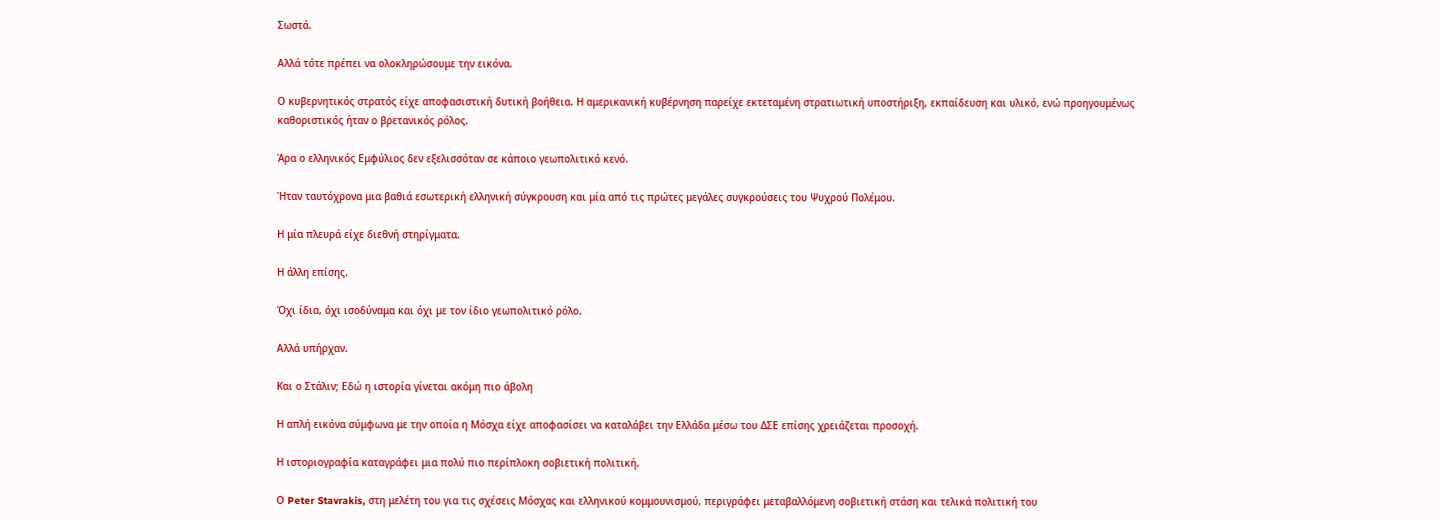Σωστά.

Αλλά τότε πρέπει να ολοκληρώσουμε την εικόνα.

Ο κυβερνητικός στρατός είχε αποφασιστική δυτική βοήθεια. Η αμερικανική κυβέρνηση παρείχε εκτεταμένη στρατιωτική υποστήριξη, εκπαίδευση και υλικό, ενώ προηγουμένως καθοριστικός ήταν ο βρετανικός ρόλος.

Άρα ο ελληνικός Εμφύλιος δεν εξελισσόταν σε κάποιο γεωπολιτικό κενό.

Ήταν ταυτόχρονα μια βαθιά εσωτερική ελληνική σύγκρουση και μία από τις πρώτες μεγάλες συγκρούσεις του Ψυχρού Πολέμου.

Η μία πλευρά είχε διεθνή στηρίγματα.

Η άλλη επίσης.

Όχι ίδια, όχι ισοδύναμα και όχι με τον ίδιο γεωπολιτικό ρόλο.

Αλλά υπήρχαν.

Και ο Στάλιν; Εδώ η ιστορία γίνεται ακόμη πιο άβολη

Η απλή εικόνα σύμφωνα με την οποία η Μόσχα είχε αποφασίσει να καταλάβει την Ελλάδα μέσω του ΔΣΕ επίσης χρειάζεται προσοχή.

Η ιστοριογραφία καταγράφει μια πολύ πιο περίπλοκη σοβιετική πολιτική.

Ο Peter Stavrakis, στη μελέτη του για τις σχέσεις Μόσχας και ελληνικού κομμουνισμού, περιγράφει μεταβαλλόμενη σοβιετική στάση και τελικά πολιτική του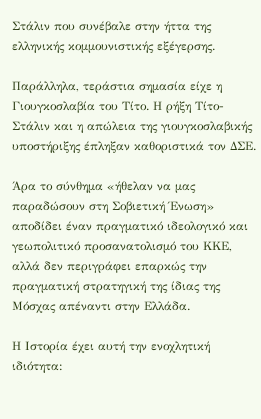Στάλιν που συνέβαλε στην ήττα της ελληνικής κομμουνιστικής εξέγερσης.

Παράλληλα, τεράστια σημασία είχε η Γιουγκοσλαβία του Τίτο. Η ρήξη Τίτο-Στάλιν και η απώλεια της γιουγκοσλαβικής υποστήριξης έπληξαν καθοριστικά τον ΔΣΕ.

Άρα το σύνθημα «ήθελαν να μας παραδώσουν στη Σοβιετική Ένωση» αποδίδει έναν πραγματικό ιδεολογικό και γεωπολιτικό προσανατολισμό του ΚΚΕ, αλλά δεν περιγράφει επαρκώς την πραγματική στρατηγική της ίδιας της Μόσχας απέναντι στην Ελλάδα.

Η Ιστορία έχει αυτή την ενοχλητική ιδιότητα: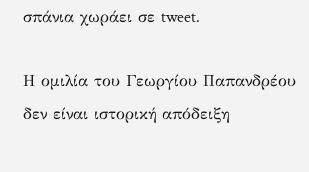σπάνια χωράει σε tweet.

Η ομιλία του Γεωργίου Παπανδρέου δεν είναι ιστορική απόδειξη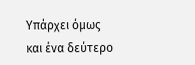Υπάρχει όμως και ένα δεύτερο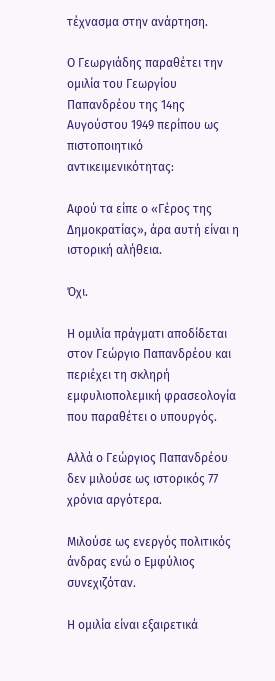τέχνασμα στην ανάρτηση.

Ο Γεωργιάδης παραθέτει την ομιλία του Γεωργίου Παπανδρέου της 14ης Αυγούστου 1949 περίπου ως πιστοποιητικό αντικειμενικότητας:

Αφού τα είπε ο «Γέρος της Δημοκρατίας», άρα αυτή είναι η ιστορική αλήθεια.

Όχι.

Η ομιλία πράγματι αποδίδεται στον Γεώργιο Παπανδρέου και περιέχει τη σκληρή εμφυλιοπολεμική φρασεολογία που παραθέτει ο υπουργός.

Αλλά ο Γεώργιος Παπανδρέου δεν μιλούσε ως ιστορικός 77 χρόνια αργότερα.

Μιλούσε ως ενεργός πολιτικός άνδρας ενώ ο Εμφύλιος συνεχιζόταν.

Η ομιλία είναι εξαιρετικά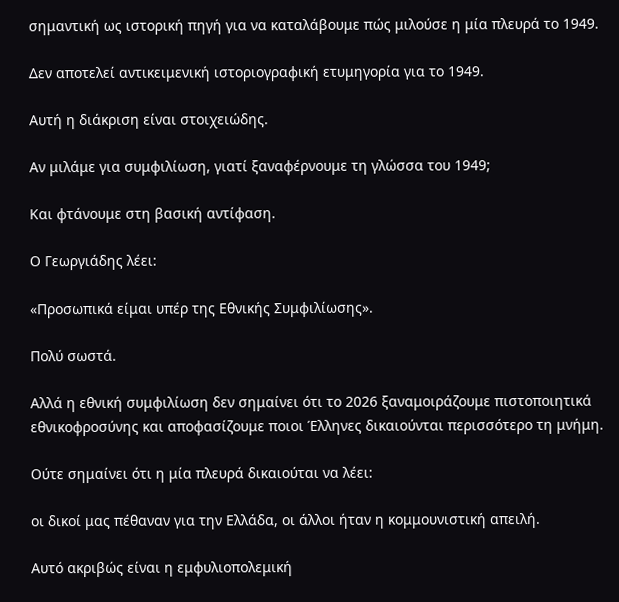σημαντική ως ιστορική πηγή για να καταλάβουμε πώς μιλούσε η μία πλευρά το 1949.

Δεν αποτελεί αντικειμενική ιστοριογραφική ετυμηγορία για το 1949.

Αυτή η διάκριση είναι στοιχειώδης.

Αν μιλάμε για συμφιλίωση, γιατί ξαναφέρνουμε τη γλώσσα του 1949;

Και φτάνουμε στη βασική αντίφαση.

Ο Γεωργιάδης λέει:

«Προσωπικά είμαι υπέρ της Εθνικής Συμφιλίωσης».

Πολύ σωστά.

Αλλά η εθνική συμφιλίωση δεν σημαίνει ότι το 2026 ξαναμοιράζουμε πιστοποιητικά εθνικοφροσύνης και αποφασίζουμε ποιοι Έλληνες δικαιούνται περισσότερο τη μνήμη.

Ούτε σημαίνει ότι η μία πλευρά δικαιούται να λέει:

οι δικοί μας πέθαναν για την Ελλάδα, οι άλλοι ήταν η κομμουνιστική απειλή.

Αυτό ακριβώς είναι η εμφυλιοπολεμική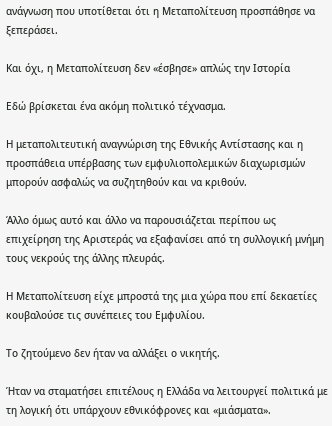ανάγνωση που υποτίθεται ότι η Μεταπολίτευση προσπάθησε να ξεπεράσει.

Και όχι, η Μεταπολίτευση δεν «έσβησε» απλώς την Ιστορία

Εδώ βρίσκεται ένα ακόμη πολιτικό τέχνασμα.

Η μεταπολιτευτική αναγνώριση της Εθνικής Αντίστασης και η προσπάθεια υπέρβασης των εμφυλιοπολεμικών διαχωρισμών μπορούν ασφαλώς να συζητηθούν και να κριθούν.

Άλλο όμως αυτό και άλλο να παρουσιάζεται περίπου ως επιχείρηση της Αριστεράς να εξαφανίσει από τη συλλογική μνήμη τους νεκρούς της άλλης πλευράς.

Η Μεταπολίτευση είχε μπροστά της μια χώρα που επί δεκαετίες κουβαλούσε τις συνέπειες του Εμφυλίου.

Το ζητούμενο δεν ήταν να αλλάξει ο νικητής.

Ήταν να σταματήσει επιτέλους η Ελλάδα να λειτουργεί πολιτικά με τη λογική ότι υπάρχουν εθνικόφρονες και «μιάσματα».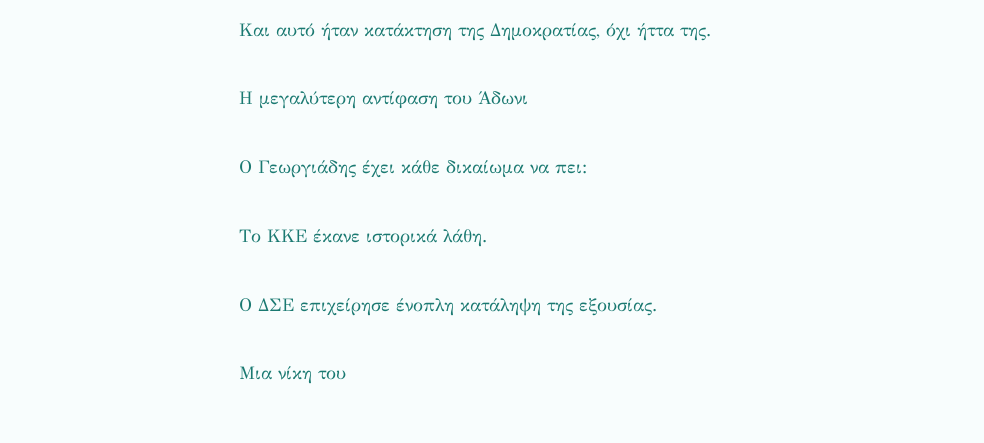Και αυτό ήταν κατάκτηση της Δημοκρατίας, όχι ήττα της.

Η μεγαλύτερη αντίφαση του Άδωνι

Ο Γεωργιάδης έχει κάθε δικαίωμα να πει:

Το ΚΚΕ έκανε ιστορικά λάθη.

Ο ΔΣΕ επιχείρησε ένοπλη κατάληψη της εξουσίας.

Μια νίκη του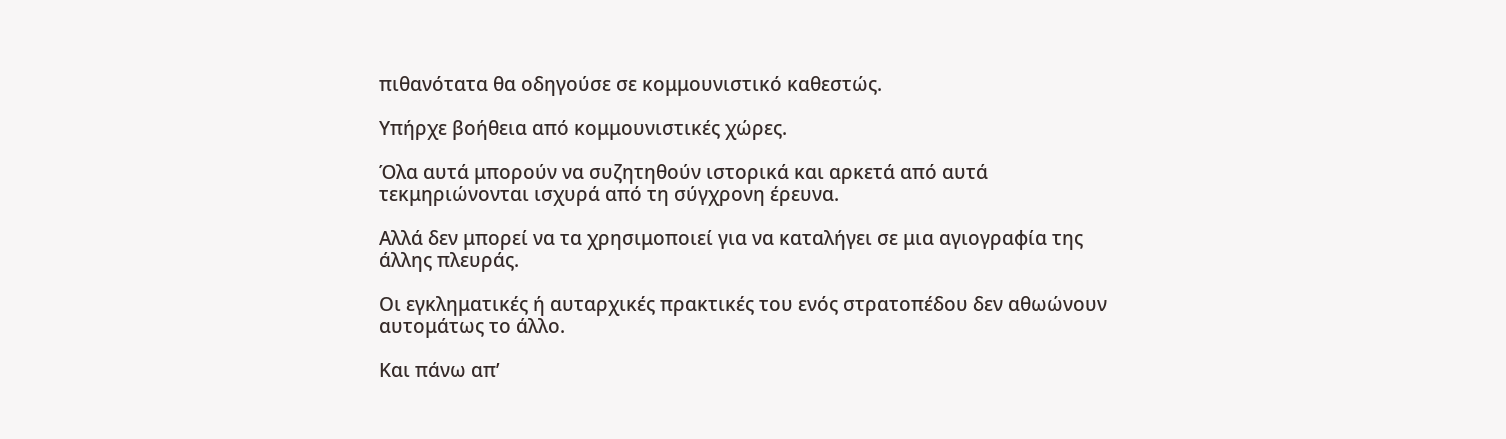πιθανότατα θα οδηγούσε σε κομμουνιστικό καθεστώς.

Υπήρχε βοήθεια από κομμουνιστικές χώρες.

Όλα αυτά μπορούν να συζητηθούν ιστορικά και αρκετά από αυτά τεκμηριώνονται ισχυρά από τη σύγχρονη έρευνα.

Αλλά δεν μπορεί να τα χρησιμοποιεί για να καταλήγει σε μια αγιογραφία της άλλης πλευράς.

Οι εγκληματικές ή αυταρχικές πρακτικές του ενός στρατοπέδου δεν αθωώνουν αυτομάτως το άλλο.

Και πάνω απ’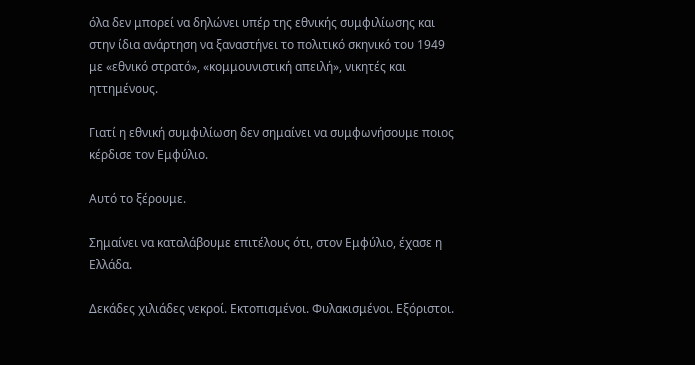όλα δεν μπορεί να δηλώνει υπέρ της εθνικής συμφιλίωσης και στην ίδια ανάρτηση να ξαναστήνει το πολιτικό σκηνικό του 1949 με «εθνικό στρατό», «κομμουνιστική απειλή», νικητές και ηττημένους.

Γιατί η εθνική συμφιλίωση δεν σημαίνει να συμφωνήσουμε ποιος κέρδισε τον Εμφύλιο.

Αυτό το ξέρουμε.

Σημαίνει να καταλάβουμε επιτέλους ότι, στον Εμφύλιο, έχασε η Ελλάδα.

Δεκάδες χιλιάδες νεκροί. Εκτοπισμένοι. Φυλακισμένοι. Εξόριστοι.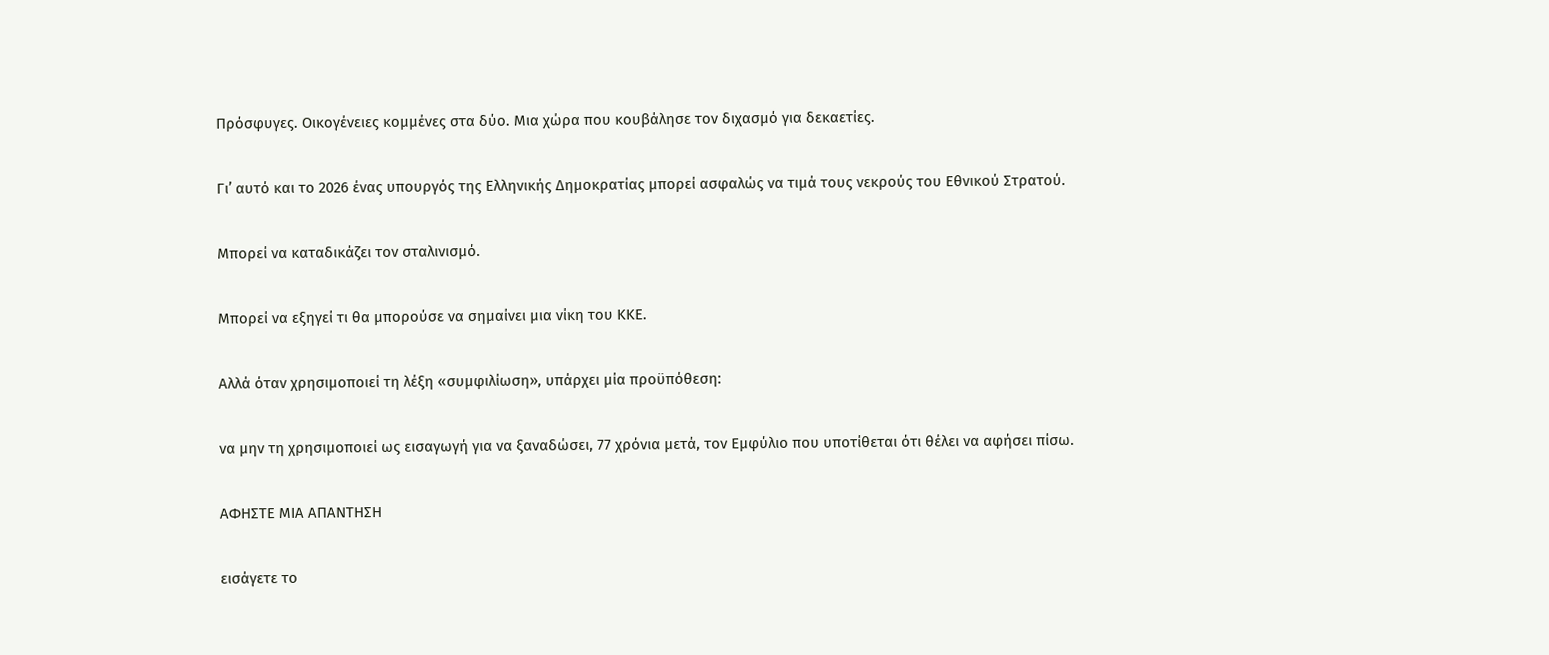Πρόσφυγες. Οικογένειες κομμένες στα δύο. Μια χώρα που κουβάλησε τον διχασμό για δεκαετίες.

Γι’ αυτό και το 2026 ένας υπουργός της Ελληνικής Δημοκρατίας μπορεί ασφαλώς να τιμά τους νεκρούς του Εθνικού Στρατού.

Μπορεί να καταδικάζει τον σταλινισμό.

Μπορεί να εξηγεί τι θα μπορούσε να σημαίνει μια νίκη του ΚΚΕ.

Αλλά όταν χρησιμοποιεί τη λέξη «συμφιλίωση», υπάρχει μία προϋπόθεση:

να μην τη χρησιμοποιεί ως εισαγωγή για να ξαναδώσει, 77 χρόνια μετά, τον Εμφύλιο που υποτίθεται ότι θέλει να αφήσει πίσω.

ΑΦΗΣΤΕ ΜΙΑ ΑΠΑΝΤΗΣΗ

εισάγετε το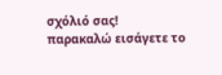σχόλιό σας!
παρακαλώ εισάγετε το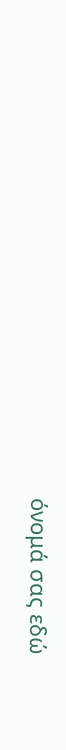όνομά σας εδώ